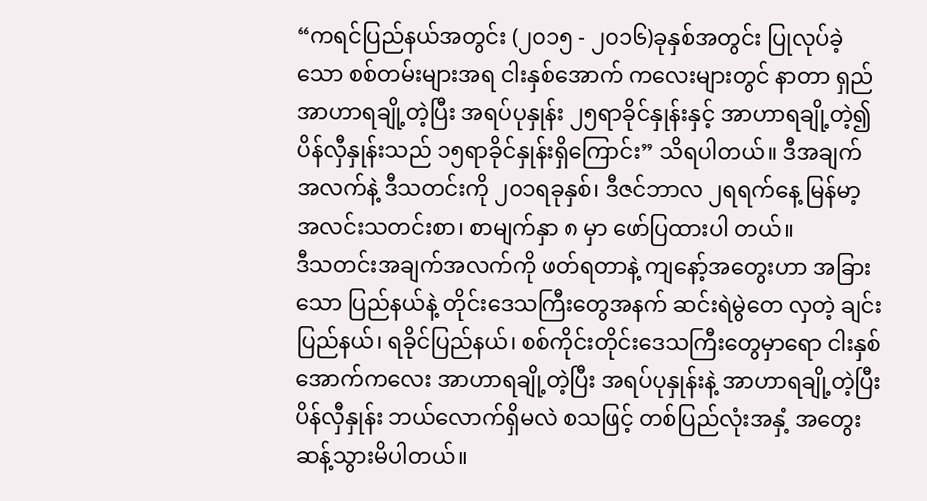“ကရင်ပြည်နယ်အတွင်း (၂၀၁၅ - ၂၀၁၆)ခုနှစ်အတွင်း ပြုလုပ်ခဲ့သော စစ်တမ်းများအရ ငါးနှစ်အောက် ကလေးများတွင် နာတာ ရှည်အာဟာရချို့တဲ့ပြီး အရပ်ပုနှုန်း ၂၅ရာခိုင်နှုန်းနှင့် အာဟာရချို့တဲ့၍ ပိန်လှီနှုန်းသည် ၁၅ရာခိုင်နှုန်းရှိကြောင်း” သိရပါတယ်။ ဒီအချက်အလက်နဲ့ ဒီသတင်းကို ၂၀၁ရခုနှစ်၊ ဒီဇင်ဘာလ ၂ရရက်နေ့ မြန်မာ့အလင်းသတင်းစာ၊ စာမျက်နှာ ၈ မှာ ဖော်ပြထားပါ တယ်။
ဒီသတင်းအချက်အလက်ကို ဖတ်ရတာနဲ့ ကျနော့်အတွေးဟာ အခြားသော ပြည်နယ်နဲ့ တိုင်းဒေသကြီးတွေအနက် ဆင်းရဲမွဲတေ လှတဲ့ ချင်းပြည်နယ်၊ ရခိုင်ပြည်နယ်၊ စစ်ကိုင်းတိုင်းဒေသကြီးတွေမှာရော ငါးနှစ်အောက်ကလေး အာဟာရချို့တဲ့ပြီး အရပ်ပုနှုန်းနဲ့ အာဟာရချို့တဲ့ပြီး ပိန်လှီနှုန်း ဘယ်လောက်ရှိမလဲ စသဖြင့် တစ်ပြည်လုံးအနှံ့ အတွေးဆန့်သွားမိပါတယ်။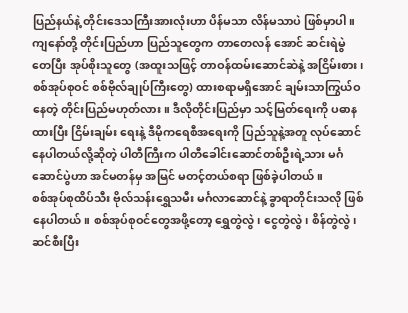ပြည်နယ်နဲ့ တိုင်းဒေသကြီးအားလုံးဟာ ပိန်မသာ လိန်မသာပဲ ဖြစ်မှာပါ။ ကျနော်တို့ တိုင်းပြည်ဟာ ပြည်သူတွေက တာတေလန် အောင် ဆင်းရဲမွဲတေပြီး အုပ်စိုးသူတွေ (အထူးသဖြင့် တာဝန်ထမ်းဆောင်ဆဲနဲ့ အငြိမ်းစား၊ စစ်အုပ်စုဝင် စစ်ဗိုလ်ချုပ်ကြီးတွေ) ထားစရာမရှိအောင် ချမ်းသာကြွယ်ဝနေတဲ့ တိုင်းပြည်မဟုတ်လား။ ဒီလိုတိုင်းပြည်မှာ သင့်မြတ်ရေးကို ပဓာနထားပြီး ငြိမ်းချမ်း ရေးနဲ့ ဒီမိုကရေစီအရေးကို ပြည်သူနဲ့အတူ လုပ်ဆောင်နေပါတယ်လို့ဆိုတဲ့ ပါတီကြီးက ပါတီခေါင်းဆောင်တစ်ဦးရဲ့သား မင်္ဂ ဆောင်ပွဲဟာ အင်မတန်မှ အမြင် မတင့်တယ်စရာ ဖြစ်ခဲ့ပါတယ်။
စစ်အုပ်စုထိပ်သီး ဗိုလ်သန်းရွှေသမီး မင်္ဂလာဆောင်နဲ့ ခွာရာတိုင်းသလို ဖြစ်နေပါတယ်။ စစ်အုပ်စုဝင်တွေအဖို့တော့ ရွှေတွဲလွဲ၊ ငွေတွဲလွဲ၊ စိန်တွဲလွဲ၊ ဆင်စီးပြီး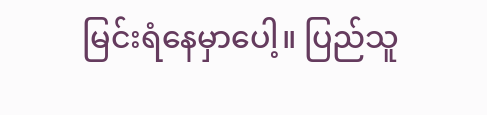မြင်းရံနေမှာပေါ့။ ပြည်သူ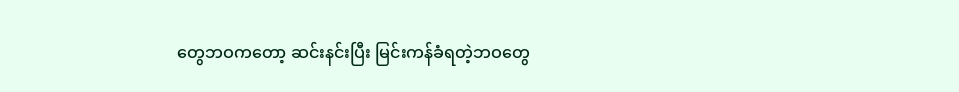တွေဘဝကတော့ ဆင်းနင်းပြီး မြင်းကန်ခံရတဲ့ဘဝတွေ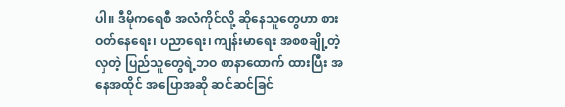ပါ။ ဒီမိုကရေစီ အလံကိုင်လို့ ဆိုနေသူတွေဟာ စားဝတ်နေရေး၊ ပညာရေး၊ ကျန်းမာရေး အစစချို့တဲ့လှတဲ့ ပြည်သူတွေရဲ့ဘဝ စာနာထောက် ထားပြီး အနေအထိုင် အပြောအဆို ဆင်ဆင်ခြင်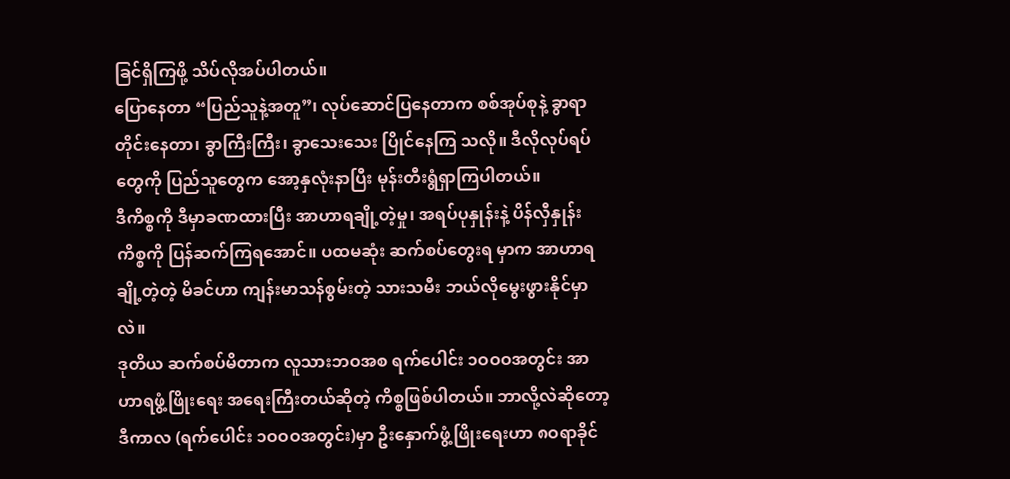ခြင်ရှိကြဖို့ သိပ်လိုအပ်ပါတယ်။
ပြောနေတာ “ပြည်သူနဲ့အတူ”၊ လုပ်ဆောင်ပြနေတာက စစ်အုပ်စုနဲ့ ခွာရာတိုင်းနေတာ၊ ခွာကြီးကြီး၊ ခွာသေးသေး ပြိုင်နေကြ သလို။ ဒီလိုလုပ်ရပ်တွေကို ပြည်သူတွေက အော့နှလုံးနာပြီး မုန်းတီးရွံရှာကြပါတယ်။
ဒီကိစ္စကို ဒီမှာခဏထားပြီး အာဟာရချို့တဲ့မှု၊ အရပ်ပုနှုန်းနဲ့ ပိန်လှီနှုန်းကိစ္စကို ပြန်ဆက်ကြရအောင်။ ပထမဆုံး ဆက်စပ်တွေးရ မှာက အာဟာရချို့တဲ့တဲ့ မိခင်ဟာ ကျန်းမာသန်စွမ်းတဲ့ သားသမီး ဘယ်လိုမွေးဖွားနိုင်မှာလဲ။
ဒုတိယ ဆက်စပ်မိတာက လူသားဘဝအစ ရက်ပေါင်း ၁ဝဝဝအတွင်း အာဟာရဖွံ့ဖြိုးရေး အရေးကြီးတယ်ဆိုတဲ့ ကိစ္စဖြစ်ပါတယ်။ ဘာလို့လဲဆိုတော့ ဒီကာလ (ရက်ပေါင်း ၁ဝဝဝအတွင်း)မှာ ဦးနှောက်ဖွံ့ဖြိုးရေးဟာ ၈ဝရာခိုင်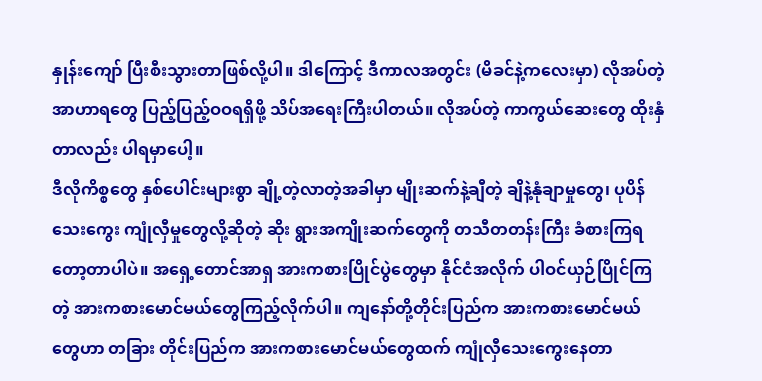နှုန်းကျော် ပြီးစီးသွားတာဖြစ်လို့ပါ။ ဒါကြောင့် ဒီကာလအတွင်း (မိခင်နဲ့ကလေးမှာ) လိုအပ်တဲ့အာဟာရတွေ ပြည့်ပြည့်ဝဝရရှိဖို့ သိပ်အရေးကြီးပါတယ်။ လိုအပ်တဲ့ ကာကွယ်ဆေးတွေ ထိုးနှံတာလည်း ပါရမှာပေါ့။
ဒီလိုကိစ္စတွေ နှစ်ပေါင်းများစွာ ချို့တဲ့လာတဲ့အခါမှာ မျိုးဆက်နဲ့ချီတဲ့ ချိနဲ့နုံချာမှုတွေ၊ ပုပိန်သေးကွေး ကျုံလှီမှုတွေလို့ဆိုတဲ့ ဆိုး ရွားအကျိုးဆက်တွေကို တသီတတန်းကြီး ခံစားကြရတော့တာပါပဲ။ အရှေ့တောင်အာရှ အားကစားပြိုင်ပွဲတွေမှာ နိုင်ငံအလိုက် ပါဝင်ယှဉ်ပြိုင်ကြတဲ့ အားကစားမောင်မယ်တွေကြည့်လိုက်ပါ။ ကျနော်တို့တိုင်းပြည်က အားကစားမောင်မယ်တွေဟာ တခြား တိုင်းပြည်က အားကစားမောင်မယ်တွေထက် ကျုံလှီသေးကွေးနေတာ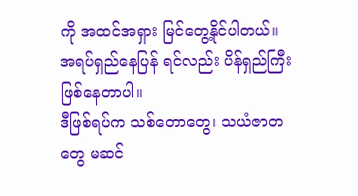ကို အထင်အရှား မြင်တွေ့နိုင်ပါတယ်။ အရပ်ရှည်နေပြန် ရင်လည်း ပိန်ရှည်ကြီး ဖြစ်နေတာပါ။
ဒီဖြစ်ရပ်က သစ်တောတွေ၊ သယံဇာတတွေ မဆင်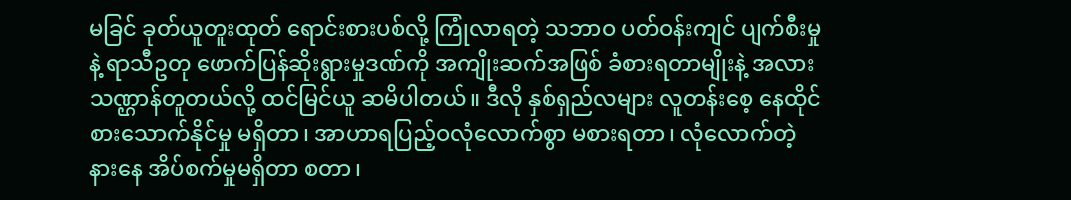မခြင် ခုတ်ယူတူးထုတ် ရောင်းစားပစ်လို့ ကြုံလာရတဲ့ သဘာဝ ပတ်ဝန်းကျင် ပျက်စီးမှုနဲ့ ရာသီဥတု ဖောက်ပြန်ဆိုးရွားမှုဒဏ်ကို အကျိုးဆက်အဖြစ် ခံစားရတာမျိုးနဲ့ အလားသဏ္ဌာန်တူတယ်လို့ ထင်မြင်ယူ ဆမိပါတယ်။ ဒီလို နှစ်ရှည်လများ လူတန်းစေ့ နေထိုင်စားသောက်နိုင်မှု မရှိတာ၊ အာဟာရပြည့်ဝလုံလောက်စွာ မစားရတာ၊ လုံလောက်တဲ့ နားနေ အိပ်စက်မှုမရှိတာ စတာ၊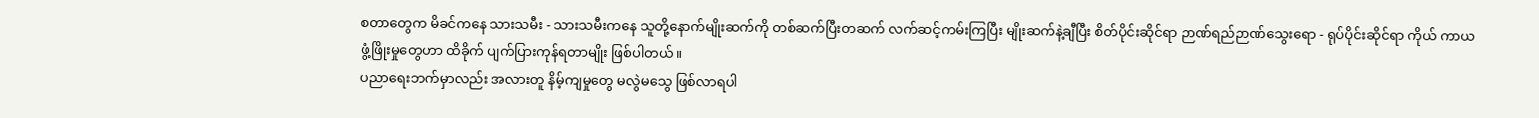စတာတွေက မိခင်ကနေ သားသမီး - သားသမီးကနေ သူတို့နောက်မျိုးဆက်ကို တစ်ဆက်ပြီးတဆက် လက်ဆင့်ကမ်းကြပြီး မျိုးဆက်နဲ့ချီပြီး စိတ်ပိုင်းဆိုင်ရာ ဉာဏ်ရည်ဉာဏ်သွေးရော - ရုပ်ပိုင်းဆိုင်ရာ ကိုယ် ကာယ ဖွံ့ဖြိုးမှုတွေဟာ ထိခိုက် ပျက်ပြားကုန်ရတာမျိုး ဖြစ်ပါတယ်။
ပညာရေးဘက်မှာလည်း အလားတူ နိမ့်ကျမှုတွေ မလွဲမသွေ ဖြစ်လာရပါ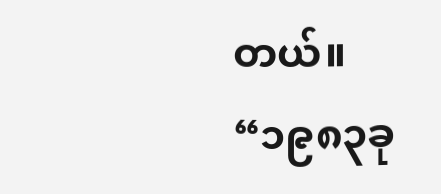တယ်။
“၁၉၈၃ခု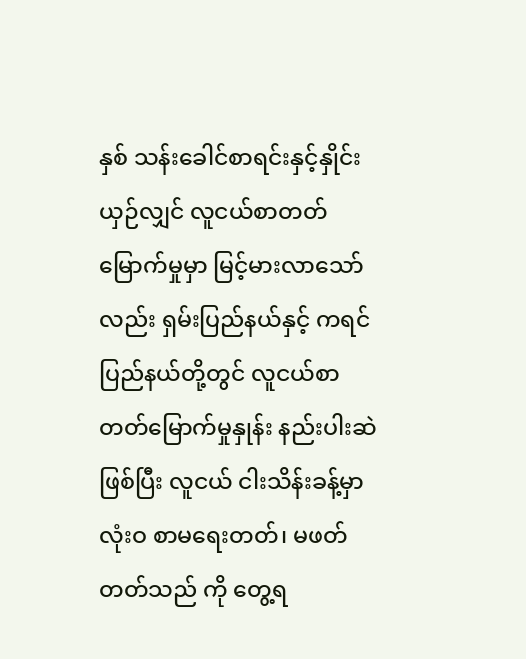နှစ် သန်းခေါင်စာရင်းနှင့်နှိုင်းယှဉ်လျှင် လူငယ်စာတတ်မြောက်မှုမှာ မြင့်မားလာသော်လည်း ရှမ်းပြည်နယ်နှင့် ကရင် ပြည်နယ်တို့တွင် လူငယ်စာတတ်မြောက်မှုနှုန်း နည်းပါးဆဲဖြစ်ပြီး လူငယ် ငါးသိန်းခန့်မှာ လုံးဝ စာမရေးတတ်၊ မဖတ်တတ်သည် ကို တွေ့ရ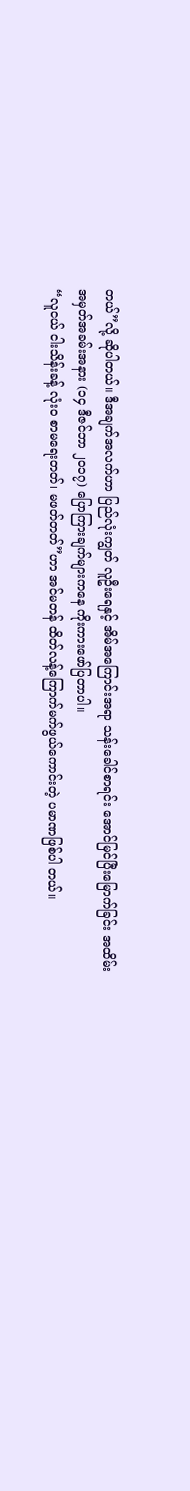တယ်”လို့ ဆိုပါတယ်။ ဒီအချက်အလက်ဟာ ပြည်လုံးကျွတ် လူဦးရေနှင့် အိမ်အကြောင်းအရာ သန်းခေါင်စာရင်း အောင်မြင်ပြီးမြောက်ခြင်း အထိမ်းအမှတ်အခမ်းအနား (၁၄ ဒီဇင်ဘာ ၂၀၁၇) ပြောကြားချက်များကနေ ကိုးကားဖော်ပြတာပါ။
“လူငယ် ငါးသိန်းခန့် လုံးဝ စာမရေးတတ်၊ မဖတ်တတ်”ဟာ အင်မတန် ထိတ်လန့်ကြောက်မက်ဖွယ်ကောင်းတဲ့ ပမာဏဖြစ်ပါ တယ်။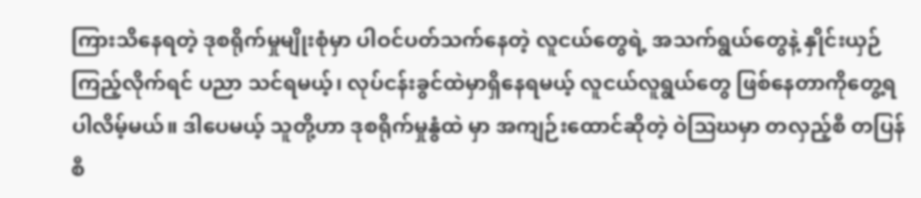ကြားသိနေရတဲ့ ဒုစရိုက်မှုမျိုးစုံမှာ ပါဝင်ပတ်သက်နေတဲ့ လူငယ်တွေရဲ့ အသက်ရွယ်တွေနဲ့ နှိုင်းယှဉ်ကြည့်လိုက်ရင် ပညာ သင်ရမယ့်၊ လုပ်ငန်းခွင်ထဲမှာရှိနေရမယ့် လူငယ်လူရွယ်တွေ ဖြစ်နေတာကိုတွေ့ရပါလိမ့်မယ်။ ဒါပေမယ့် သူတို့ဟာ ဒုစရိုက်မှုနွံထဲ မှာ အကျဉ်းထောင်ဆိုတဲ့ ဝဲသြဃမှာ တလှည့်စီ တပြန်စီ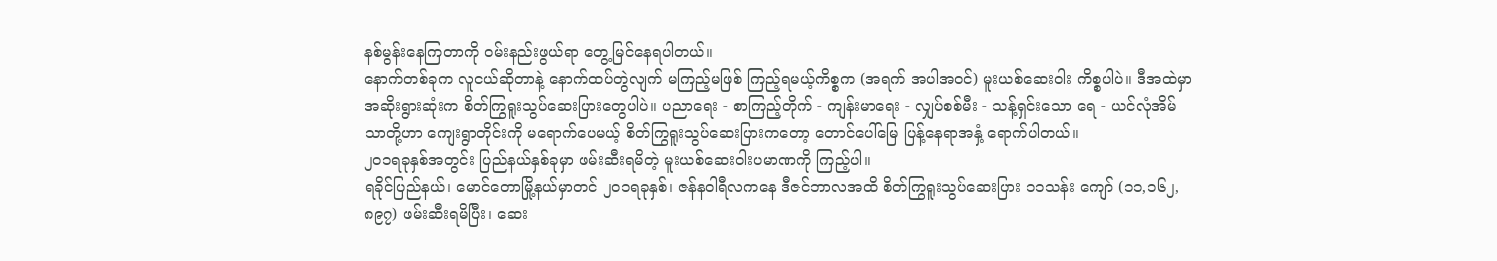နစ်မွန်းနေကြတာကို ဝမ်းနည်းဖွယ်ရာ တွေ့မြင်နေရပါတယ်။
နောက်တစ်ခုက လူငယ်ဆိုတာနဲ့ နောက်ထပ်တွဲလျက် မကြည့်မဖြစ် ကြည့်ရမယ့်ကိစ္စက (အရက် အပါအဝင်) မူးယစ်ဆေးဝါး ကိစ္စပါပဲ။ ဒီအထဲမှာ အဆိုးရွားဆုံးက စိတ်ကြွရူးသွပ်ဆေးပြားတွေပါပဲ။ ပညာရေး - စာကြည့်တိုက် - ကျန်းမာရေး - လျှပ်စစ်မီး - သန့်ရှင်းသော ရေ - ယင်လုံအိမ်သာတို့ဟာ ကျေးရွာတိုင်းကို မရောက်ပေမယ့် စိတ်ကြွရူးသွပ်ဆေးပြားကတော့ တောင်ပေါ်မြေ ပြန့်နေရာအနှံ့ ရောက်ပါတယ်။
၂၀၁ရခုနှစ်အတွင်း ပြည်နယ်နှစ်ခုမှာ ဖမ်းဆီးရမိတဲ့ မူးယစ်ဆေးဝါးပမာဏကို ကြည့်ပါ။
ရခိုင်ပြည်နယ်၊ မောင်တောမြို့နယ်မှာတင် ၂၀၁ရခုနှစ်၊ ဇန်နဝါရီလကနေ ဒီဇင်ဘာလအထိ စိတ်ကြွရူးသွပ်ဆေးပြား ၁၁သန်း ကျော် (၁၁,၁၆၂,၈၉၇) ဖမ်းဆီးရမိပြီး၊ ဆေး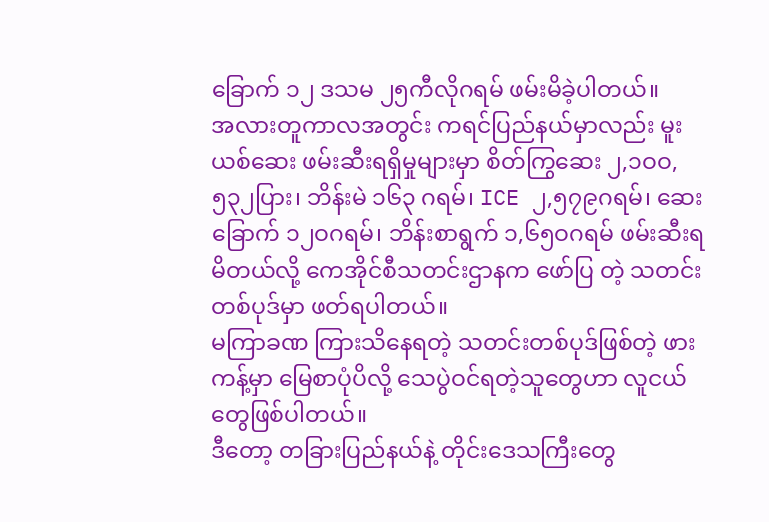ခြောက် ၁၂ ဒသမ ၂၅ကီလိုဂရမ် ဖမ်းမိခဲ့ပါတယ်။
အလားတူကာလအတွင်း ကရင်ပြည်နယ်မှာလည်း မူးယစ်ဆေး ဖမ်းဆီးရရှိမှုများမှာ စိတ်ကြွဆေး ၂,၁ဝဝ,၅၃၂ပြား၊ ဘိန်းမဲ ၁၆၃ ဂရမ်၊ ICE ၂,၅၇၉ဂရမ်၊ ဆေးခြောက် ၁၂ဝဂရမ်၊ ဘိန်းစာရွက် ၁,၆၅ဝဂရမ် ဖမ်းဆီးရမိတယ်လို့ ကေအိုင်စီသတင်းဌာနက ဖော်ပြ တဲ့ သတင်းတစ်ပုဒ်မှာ ဖတ်ရပါတယ်။
မကြာခဏ ကြားသိနေရတဲ့ သတင်းတစ်ပုဒ်ဖြစ်တဲ့ ဖားကန့်မှာ မြေစာပုံပိလို့ သေပွဲဝင်ရတဲ့သူတွေဟာ လူငယ်တွေဖြစ်ပါတယ်။
ဒီတော့ တခြားပြည်နယ်နဲ့ တိုင်းဒေသကြီးတွေ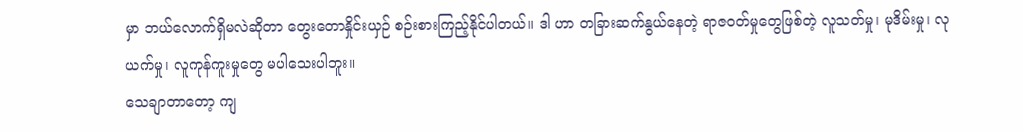မှာ ဘယ်လောက်ရှိမလဲဆိုတာ တွေးတောနှိုင်းယှဉ် စဉ်းစားကြည့်နိုင်ပါတယ်။ ဒါ ဟာ တခြားဆက်နွယ်နေတဲ့ ရာဇဝတ်မှုတွေဖြစ်တဲ့ လူသတ်မှု၊ မုဒိမ်းမှု၊ လုယက်မှု၊ လူကုန်ကူးမှုတွေ မပါသေးပါဘူး။
သေချာတာတော့ ကျ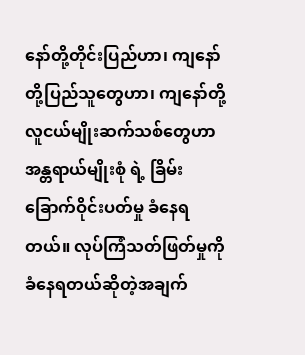နော်တို့တိုင်းပြည်ဟာ၊ ကျနော်တို့ပြည်သူတွေဟာ၊ ကျနော်တို့ လူငယ်မျိုးဆက်သစ်တွေဟာ အန္တရာယ်မျိုးစုံ ရဲ့ ခြိမ်းခြောက်ဝိုင်းပတ်မှု ခံနေရတယ်။ လုပ်ကြံသတ်ဖြတ်မှုကို ခံနေရတယ်ဆိုတဲ့အချက်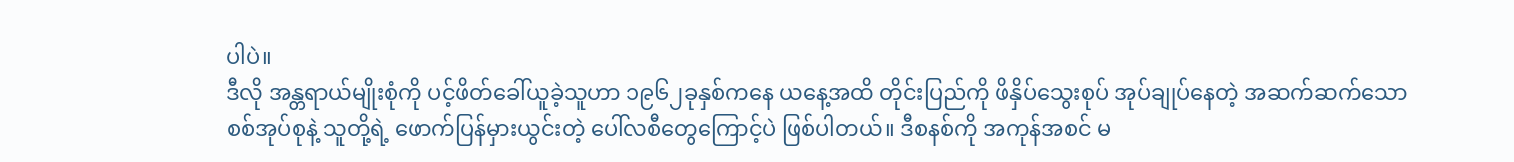ပါပဲ။
ဒီလို အန္တရာယ်မျိုးစုံကို ပင့်ဖိတ်ခေါ်ယူခဲ့သူဟာ ၁၉၆၂ခုနှစ်ကနေ ယနေ့အထိ တိုင်းပြည်ကို ဖိနှိပ်သွေးစုပ် အုပ်ချုပ်နေတဲ့ အဆက်ဆက်သော စစ်အုပ်စုနဲ့ သူတို့ရဲ့ ဖောက်ပြန်မှားယွင်းတဲ့ ပေါ်လစီတွေကြောင့်ပဲ ဖြစ်ပါတယ်။ ဒီစနစ်ကို အကုန်အစင် မ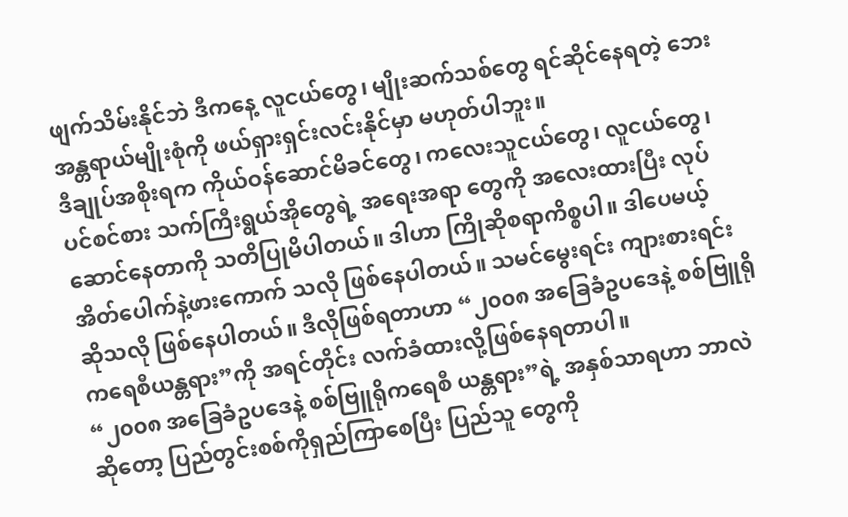ဖျက်သိမ်းနိုင်ဘဲ ဒီကနေ့ လူငယ်တွေ၊ မျိုးဆက်သစ်တွေ ရင်ဆိုင်နေရတဲ့ ဘေးအန္တရာယ်မျိုးစုံကို ဖယ်ရှားရှင်းလင်းနိုင်မှာ မဟုတ်ပါဘူး။
ဒီချုပ်အစိုးရက ကိုယ်ဝန်ဆောင်မိခင်တွေ၊ ကလေးသူငယ်တွေ၊ လူငယ်တွေ၊ ပင်စင်စား သက်ကြီးရွယ်အိုတွေရဲ့ အရေးအရာ တွေကို အလေးထားပြီး လုပ်ဆောင်နေတာကို သတိပြုမိပါတယ်။ ဒါဟာ ကြိုဆိုစရာကိစ္စပါ။ ဒါပေမယ့် အိတ်ပေါက်နဲ့ဖားကောက် သလို ဖြစ်နေပါတယ်။ သမင်မွေးရင်း ကျားစားရင်းဆိုသလို ဖြစ်နေပါတယ်။ ဒီလိုဖြစ်ရတာဟာ “၂၀၀၈ အခြေခံဥပဒေနဲ့ စစ်ဗြူရို ကရေစီယန္တရား”ကို အရင်တိုင်း လက်ခံထားလို့ဖြစ်နေရတာပါ။
“၂၀၀၈ အခြေခံဥပဒေနဲ့ စစ်ဗြူရိုကရေစီ ယန္တရား”ရဲ့ အနှစ်သာရဟာ ဘာလဲဆိုတော့ ပြည်တွင်းစစ်ကိုရှည်ကြာစေပြီး ပြည်သူ တွေကို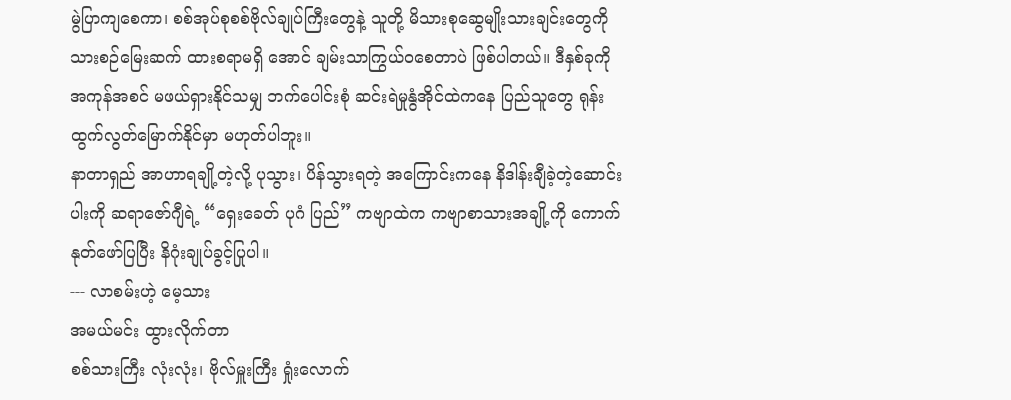မွဲပြာကျစေကာ၊ စစ်အုပ်စုစစ်ဗိုလ်ချုပ်ကြီးတွေနဲ့ သူတို့ မိသားစုဆွေမျိုးသားချင်းတွေကို သားစဉ်မြေးဆက် ထားစရာမရှိ အောင် ချမ်းသာကြွယ်ဝစေတာပဲ ဖြစ်ပါတယ်။ ဒီနှစ်ခုကို အကုန်အစင် မဖယ်ရှားနိုင်သမျှ ဘက်ပေါင်းစုံ ဆင်းရဲမှုနွံအိုင်ထဲကနေ ပြည်သူတွေ ရုန်းထွက်လွတ်မြောက်နိုင်မှာ မဟုတ်ပါဘူး။
နာတာရှည် အာဟာရချို့တဲ့လို့ ပုသွား၊ ပိန်သွားရတဲ့ အကြောင်းကနေ နိဒါန်းချီခဲ့တဲ့ဆောင်းပါးကို ဆရာဇော်ဂျီရဲ့ “ရှေးခေတ် ပုဂံ ပြည်” ကဗျာထဲက ကဗျာစာသားအချို့ကို ကောက်နုတ်ဖော်ပြပြီး နိဂုံးချုပ်ခွင့်ပြုပါ။
--- လာစမ်းဟဲ့ မေ့သား
အမယ်မင်း ထွားလိုက်တာ
စစ်သားကြီး လုံးလုံး၊ ဗိုလ်မှူးကြီး ရှုံးလောက်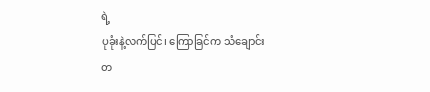ရဲ့
ပုခုံးနဲ့လက်ပြင်၊ ကြောခြင်က သံချောင်း
တ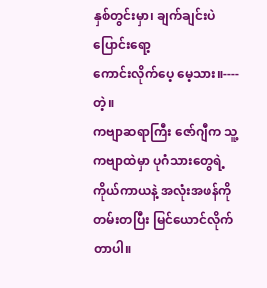နှစ်တွင်းမှာ၊ ချက်ချင်းပဲ ပြောင်းရော့
ကောင်းလိုက်ပေ့ မေ့သား။---- တဲ့။
ကဗျာဆရာကြီး ဇော်ဂျီက သူ့ကဗျာထဲမှာ ပုဂံသားတွေရဲ့ ကိုယ်ကာယနဲ့ အလုံးအဖန်ကို တမ်းတပြီး မြင်ယောင်လိုက်တာပါ။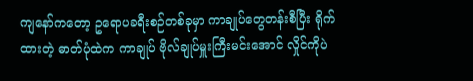ကျနော်ကတော့ ဥရောပခရီးစဉ်တစ်ခုမှာ ကာချုပ်တွေတန်းစီပြီး ရိုက်ထားတဲ့ ဓာတ်ပုံထဲက ကာချုပ် ဗိုလ်ချုပ်မှူးကြီးမင်းအောင် လှိုင်ကိုပဲ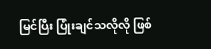မြင်ပြီး ပြုံးချင်သလိုလို ဖြစ်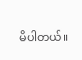မိပါတယ်။